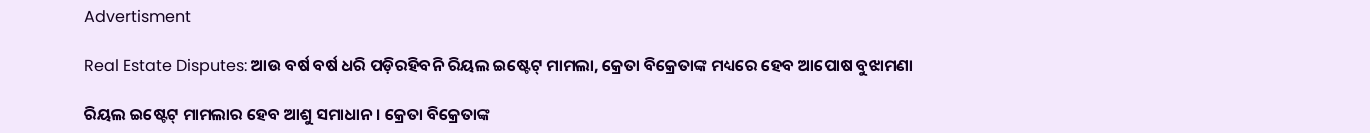Advertisment

Real Estate Disputes: ଆଉ ବର୍ଷ ବର୍ଷ ଧରି ପଡ଼ିରହିବନି ରିୟଲ ଇଷ୍ଟେଟ୍ ମାମଲା, କ୍ରେତା ବିକ୍ରେତାଙ୍କ ମଧ୍ୟରେ ହେବ ଆପୋଷ ବୁଝାମଣା

ରିୟଲ ଇଷ୍ଟେଟ୍ ମାମଲାର ହେବ ଆଶୁ ସମାଧାନ। କ୍ରେତା ବିକ୍ରେତାଙ୍କ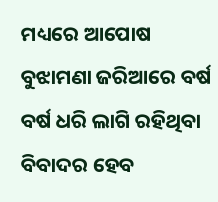ମଧ୍ୟରେ ଆପୋଷ ବୁଝାମଣା ଜରିଆରେ ବର୍ଷ ବର୍ଷ ଧରି ଲାଗି ରହିଥିବା ବିବାଦର ହେବ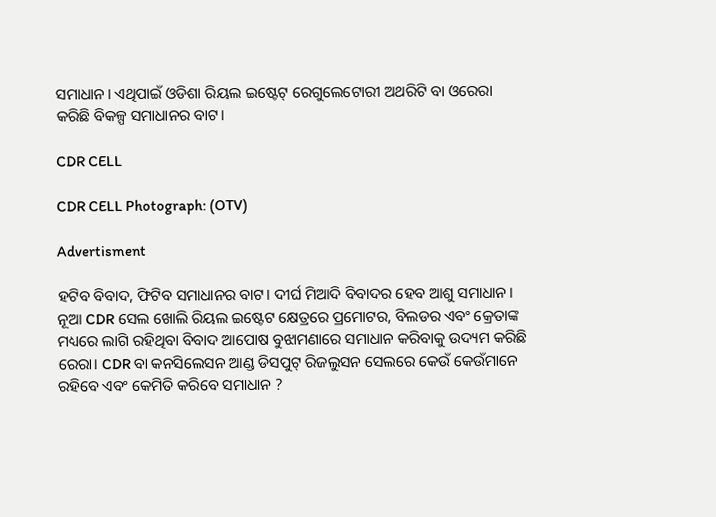ସମାଧାନ। ଏଥିପାଇଁ ଓଡିଶା ରିୟଲ ଇଷ୍ଟେଟ୍ ରେଗୁଲେଟୋରୀ ଅଥରିଟି ବା ଓରେରା କରିଛି ବିକଳ୍ପ ସମାଧାନର ବାଟ।

CDR CELL

CDR CELL Photograph: (OTV)

Advertisment

ହଟିବ ବିବାଦ, ଫିଟିବ ସମାଧାନର ବାଟ। ଦୀର୍ଘ ମିଆଦି ବିବାଦର ହେବ ଆଶୁ ସମାଧାନ। ନୂଆ CDR ସେଲ ଖୋଲି ରିୟଲ ଇଷ୍ଟେଟ କ୍ଷେତ୍ରରେ ପ୍ରମୋଟର, ବିଲଡର ଏବଂ କ୍ରେତାଙ୍କ ମଧ୍ୟରେ ଲାଗି ରହିଥିବା ବିବାଦ ଆପୋଷ ବୁଝାମଣାରେ ସମାଧାନ କରିବାକୁ ଉଦ୍ୟମ କରିଛି ରେରା। CDR ବା କନସିଲେସନ ଆଣ୍ଡ ଡିସପୁଟ୍ ରିଜଲୁସନ ସେଲରେ କେଉଁ କେଉଁମାନେ ରହିବେ ଏବଂ କେମିତି କରିବେ ସମାଧାନ ?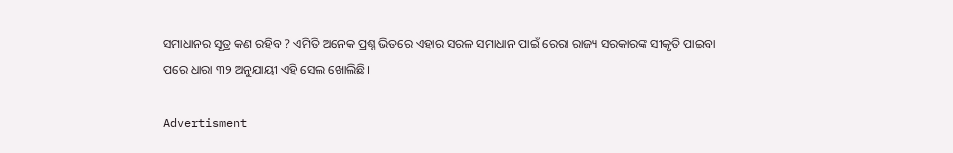ସମାଧାନର ସୂତ୍ର କଣ ରହିବ ? ଏମିତି ଅନେକ ପ୍ରଶ୍ନ ଭିତରେ ଏହାର ସରଳ ସମାଧାନ ପାଇଁ ରେରା ରାଜ୍ୟ ସରକାରଙ୍କ ସୀକୃତି ପାଇବା ପରେ ଧାରା ୩୨ ଅନୁଯାୟୀ ଏହି ସେଲ ଖୋଲିଛି।

Advertisment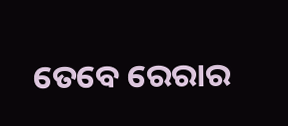ତେବେ ରେରାର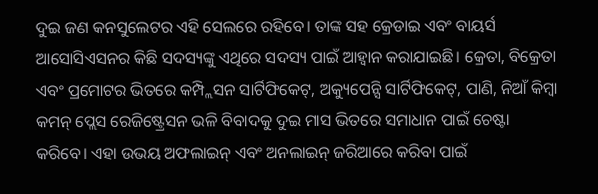ଦୁଇ ଜଣ କନସୁଲେଟର ଏହି ସେଲରେ ରହିବେ। ତାଙ୍କ ସହ କ୍ରେଡାଇ ଏବଂ ବାୟର୍ସ ଆସୋସିଏସନର କିଛି ସଦସ୍ୟଙ୍କୁ ଏଥିରେ ସଦସ୍ୟ ପାଇଁ ଆହ୍ବାନ କରାଯାଇଛି। କ୍ରେତା, ବିକ୍ରେତା ଏବଂ ପ୍ରମୋଟର ଭିତରେ କମ୍ପ୍ଲିସନ ସାର୍ଟିଫିକେଟ୍, ଅକ୍ୟୁପେନ୍ସି ସାର୍ଟିଫିକେଟ୍, ପାଣି, ନିଆଁ କିମ୍ବା କମନ୍ ପ୍ଲେସ ରେଜିଷ୍ଟ୍ରେସନ ଭଳି ବିବାଦକୁ ଦୁଇ ମାସ ଭିତରେ ସମାଧାନ ପାଇଁ ଚେଷ୍ଟା କରିବେ। ଏହା ଉଭୟ ଅଫଲାଇନ୍ ଏବଂ ଅନଲାଇନ୍ ଜରିଆରେ କରିବା ପାଇଁ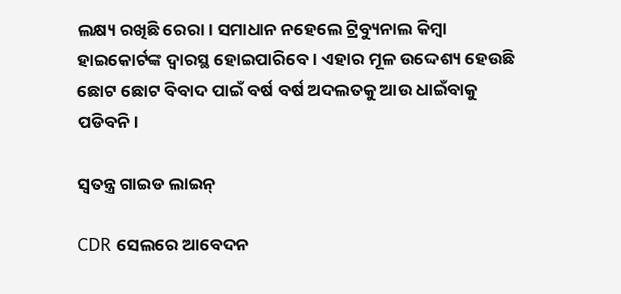ଲକ୍ଷ୍ୟ ରଖିଛି ରେରା। ସମାଧାନ ନହେଲେ ଟ୍ରିବ୍ୟୁନାଲ କିମ୍ବା ହାଇକୋର୍ଟଙ୍କ ଦ୍ବାରସ୍ଥ ହୋଇପାରିବେ। ଏହାର ମୂଳ ଉଦ୍ଦେଶ୍ୟ ହେଉଛି ଛୋଟ ଛୋଟ ବିବାଦ ପାଇଁ ବର୍ଷ ବର୍ଷ ଅଦଲତକୁ ଆଉ ଧାଇଁବାକୁ ପଡିବନି।

ସ୍ବତନ୍ତ୍ର ଗାଇଡ ଲାଇନ୍

CDR ସେଲରେ ଆବେଦନ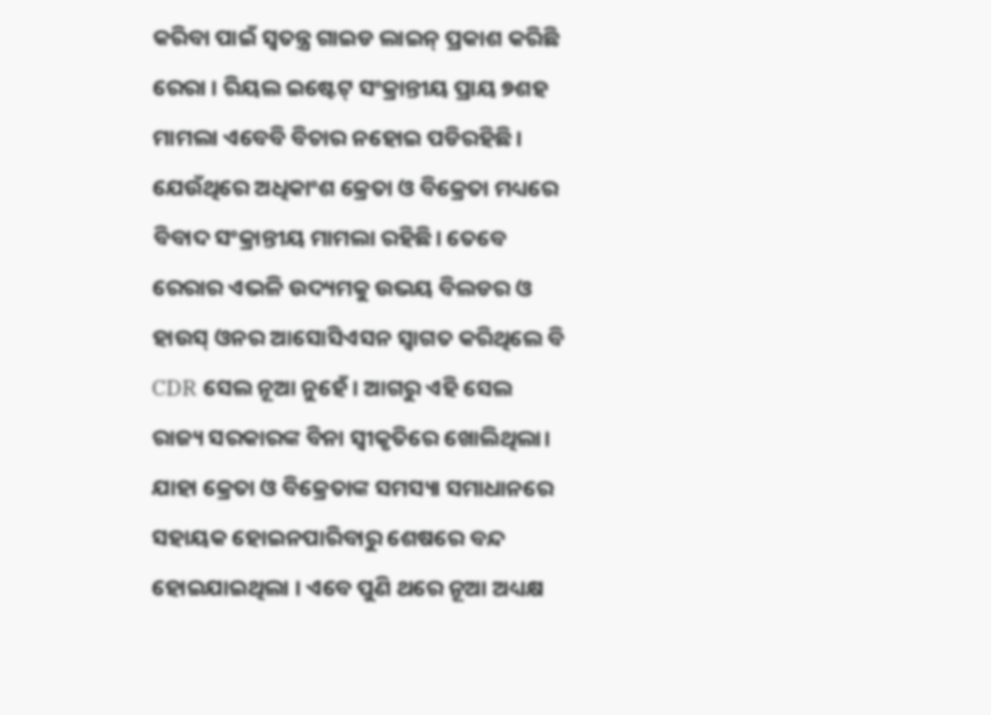କରିବା ପାଇଁ ସ୍ବତନ୍ତ୍ର ଗାଇଡ ଲାଇନ୍ ପ୍ରକାଶ କରିଛି ରେରା । ରିୟଲ ଇଷ୍ଟେଟ୍ ସଂକ୍ରାନ୍ତୀୟ ପ୍ରାୟ ୭ଶହ ମାମଲା ଏବେବି ବିଚାର ନହୋଇ ପଡିରହିଛି। ଯେଉଁଥିରେ ଅଧିକାଂଶ କ୍ରେତା ଓ ବିକ୍ରେତା ମଧ୍ୟରେ ବିବାଦ ସଂକ୍ରାନ୍ତୀୟ ମାମଲା ରହିଛି। ତେବେ ରେରାର ଏଭଳି ଉଦ୍ୟମକୁ ଉଭୟ ବିଲଡର ଓ ହାଉସ୍ ଓନର ଆସୋସିଏସନ ସ୍ବାଗତ କରିଥିଲେ ବି CDR ସେଲ ନୂଆ ନୁହେଁ। ଆଗରୁ ଏହି ସେଲ ରାଜ୍ୟ ସରକାରଙ୍କ ବିନା ସ୍ୱୀକୃତିରେ ଖୋଲିଥିଲା। ଯାହା କ୍ରେତା ଓ ବିକ୍ରେତାଙ୍କ ସମସ୍ୟା ସମାଧାନରେ ସହାୟକ ହୋଇନପାରିବାରୁ ଶେଷରେ ବନ୍ଦ ହୋଇଯାଇଥିଲା । ଏବେ ପୁଣି ଥରେ ନୂଆ ଅଧ୍ୟକ୍ଷ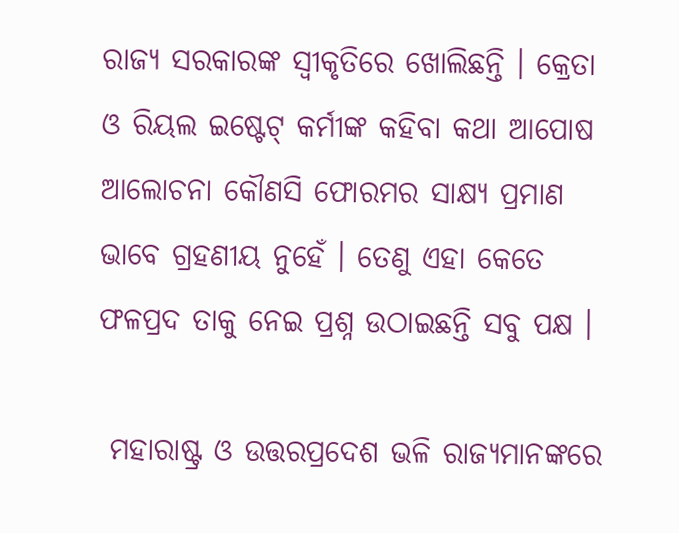ରାଜ୍ୟ ସରକାରଙ୍କ ସ୍ୱୀକୃତିରେ ଖୋଲିଛନ୍ତି । କ୍ରେତା ଓ ରିୟଲ ଇଷ୍ଟେଟ୍ କର୍ମୀଙ୍କ କହିବା କଥା ଆପୋଷ ଆଲୋଚନା କୌଣସି ଫୋରମର ସାକ୍ଷ୍ୟ ପ୍ରମାଣ ଭାବେ ଗ୍ରହଣୀୟ ନୁହେଁ । ତେଣୁ ଏହା କେତେ ଫଳପ୍ରଦ ତାକୁ ନେଇ ପ୍ରଶ୍ନ ଉଠାଇଛନ୍ତି ସବୁ ପକ୍ଷ ।

 ମହାରାଷ୍ଟ୍ର ଓ ଉତ୍ତରପ୍ରଦେଶ ଭଳି ରାଜ୍ୟମାନଙ୍କରେ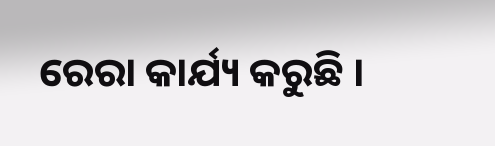ରେରା କାର୍ଯ୍ୟ କରୁଛି ।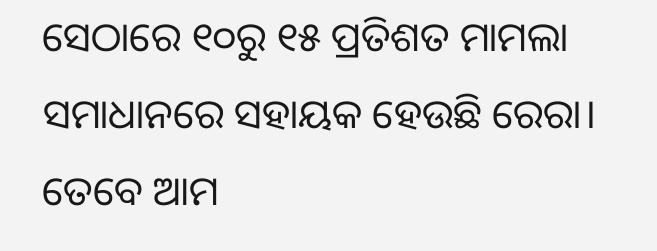ସେଠାରେ ୧୦ରୁ ୧୫ ପ୍ରତିଶତ ମାମଲା ସମାଧାନରେ ସହାୟକ ହେଉଛି ରେରା। ତେବେ ଆମ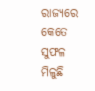ରାଜ୍ୟରେ କେତେ ସୁଫଳ ମିଳୁଛି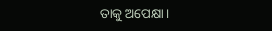ତାକୁ ଅପେକ୍ଷା।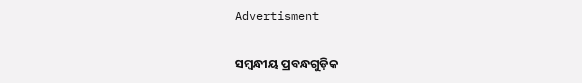Advertisment

ସମ୍ବନ୍ଧୀୟ ପ୍ରବନ୍ଧଗୁଡ଼ିକ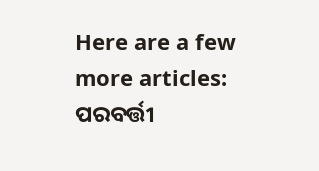Here are a few more articles:
ପରବର୍ତ୍ତୀ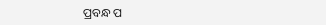ପ୍ରବନ୍ଧ ପ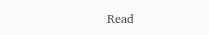Read